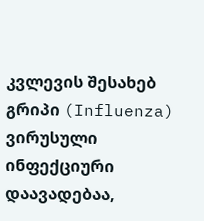კვლევის შესახებ
გრიპი (Influenza) ვირუსული ინფექციური დაავადებაა,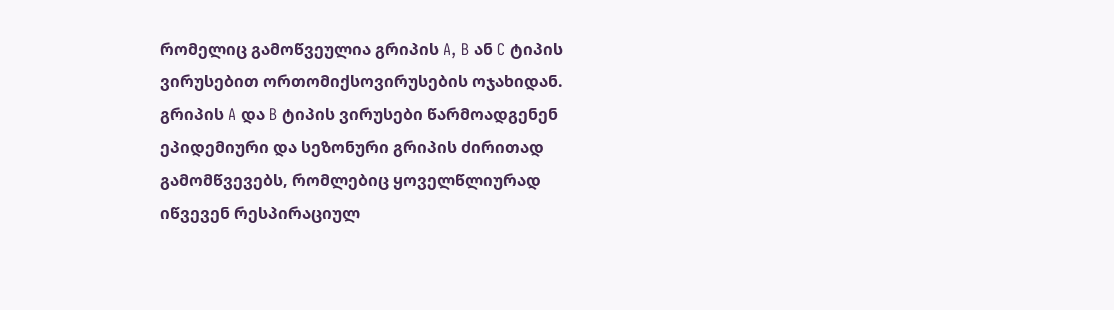რომელიც გამოწვეულია გრიპის A, B ან C ტიპის ვირუსებით ორთომიქსოვირუსების ოჯახიდან. გრიპის A და B ტიპის ვირუსები წარმოადგენენ ეპიდემიური და სეზონური გრიპის ძირითად გამომწვევებს, რომლებიც ყოველწლიურად იწვევენ რესპირაციულ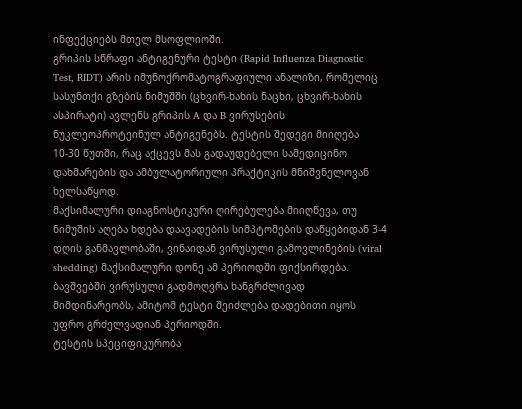ინფექციებს მთელ მსოფლიოში.
გრიპის სწრაფი ანტიგენური ტესტი (Rapid Influenza Diagnostic Test, RIDT) არის იმუნოქრომატოგრაფიული ანალიზი, რომელიც სასუნთქი გზების ნიმუშში (ცხვირ-ხახის ნაცხი, ცხვირ-ხახის ასპირატი) ავლენს გრიპის A და B ვირუსების ნუკლეოპროტეინულ ანტიგენებს. ტესტის შედეგი მიიღება 10-30 წუთში, რაც აქცევს მას გადაუდებელი სამედიცინო დახმარების და ამბულატორიული პრაქტიკის მნიშვნელოვან ხელსაწყოდ.
მაქსიმალური დიაგნოსტიკური ღირებულება მიიღწევა, თუ ნიმუშის აღება ხდება დაავადების სიმპტომების დაწყებიდან 3-4 დღის განმავლობაში, ვინაიდან ვირუსული გამოვლინების (viral shedding) მაქსიმალური დონე ამ პერიოდში ფიქსირდება. ბავშვებში ვირუსული გადმოღვრა ხანგრძლივად მიმდინარეობს, ამიტომ ტესტი შეიძლება დადებითი იყოს უფრო გრძელვადიან პერიოდში.
ტესტის სპეციფიკურობა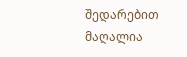შედარებით მაღალია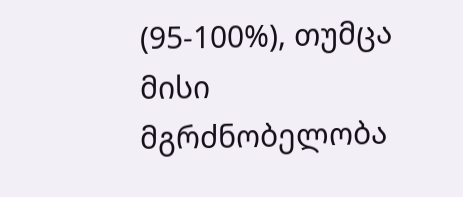(95-100%), თუმცა მისი მგრძნობელობა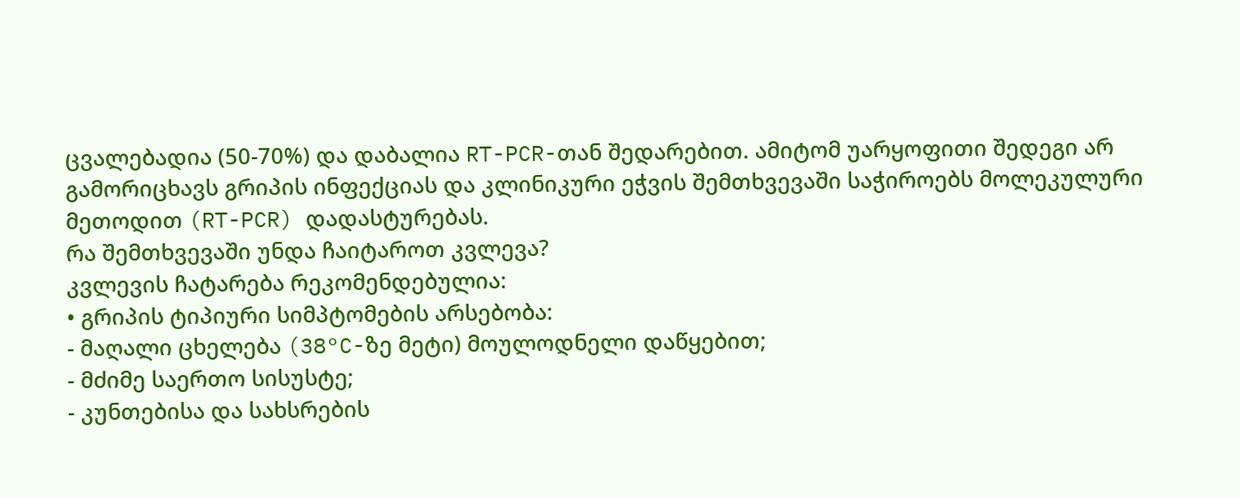ცვალებადია (50-70%) და დაბალია RT-PCR-თან შედარებით. ამიტომ უარყოფითი შედეგი არ გამორიცხავს გრიპის ინფექციას და კლინიკური ეჭვის შემთხვევაში საჭიროებს მოლეკულური მეთოდით (RT-PCR) დადასტურებას.
რა შემთხვევაში უნდა ჩაიტაროთ კვლევა?
კვლევის ჩატარება რეკომენდებულია:
• გრიპის ტიპიური სიმპტომების არსებობა:
- მაღალი ცხელება (38°C-ზე მეტი) მოულოდნელი დაწყებით;
- მძიმე საერთო სისუსტე;
- კუნთებისა და სახსრების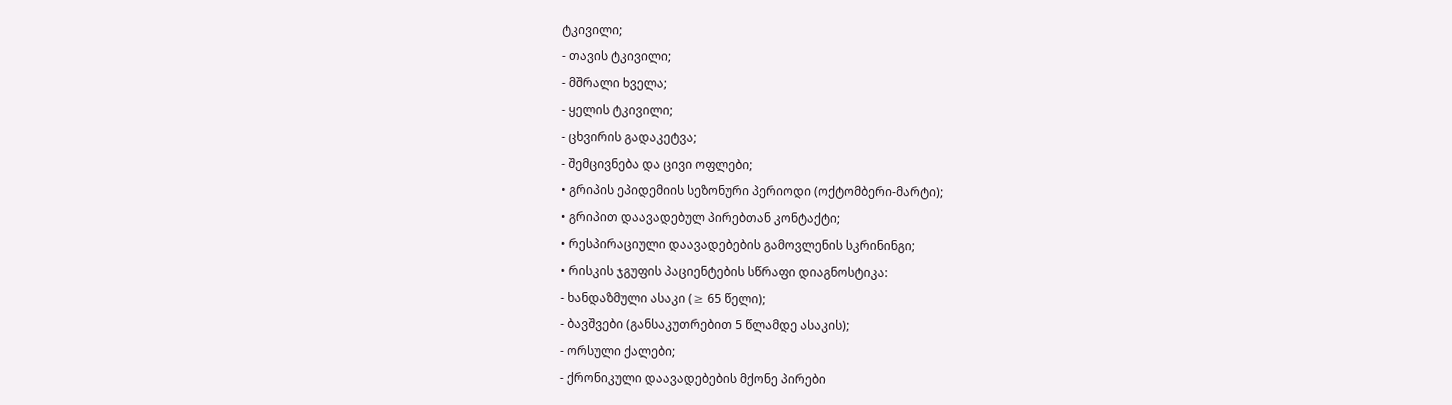ტკივილი;
- თავის ტკივილი;
- მშრალი ხველა;
- ყელის ტკივილი;
- ცხვირის გადაკეტვა;
- შემცივნება და ცივი ოფლები;
• გრიპის ეპიდემიის სეზონური პერიოდი (ოქტომბერი-მარტი);
• გრიპით დაავადებულ პირებთან კონტაქტი;
• რესპირაციული დაავადებების გამოვლენის სკრინინგი;
• რისკის ჯგუფის პაციენტების სწრაფი დიაგნოსტიკა:
- ხანდაზმული ასაკი (≥ 65 წელი);
- ბავშვები (განსაკუთრებით 5 წლამდე ასაკის);
- ორსული ქალები;
- ქრონიკული დაავადებების მქონე პირები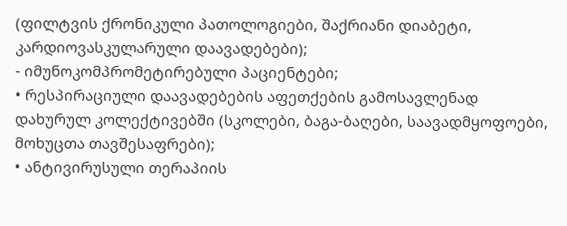(ფილტვის ქრონიკული პათოლოგიები, შაქრიანი დიაბეტი, კარდიოვასკულარული დაავადებები);
- იმუნოკომპრომეტირებული პაციენტები;
• რესპირაციული დაავადებების აფეთქების გამოსავლენად დახურულ კოლექტივებში (სკოლები, ბაგა-ბაღები, საავადმყოფოები, მოხუცთა თავშესაფრები);
• ანტივირუსული თერაპიის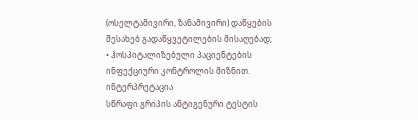(ოსელტამივირი, ზანამივირი) დაწყების შესახებ გადაწყვეტილების მისაღებად;
• ჰოსპიტალიზებული პაციენტების ინფექციური კონტროლის მიზნით.
ინტერპრეტაცია
სწრაფი გრიპის ანტიგენური ტესტის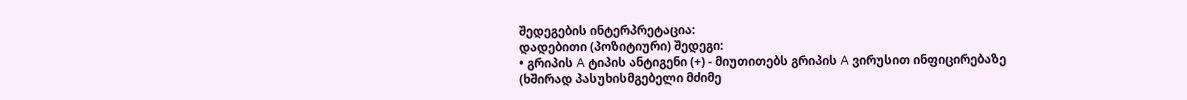შედეგების ინტერპრეტაცია:
დადებითი (პოზიტიური) შედეგი:
• გრიპის A ტიპის ანტიგენი (+) - მიუთითებს გრიპის A ვირუსით ინფიცირებაზე (ხშირად პასუხისმგებელი მძიმე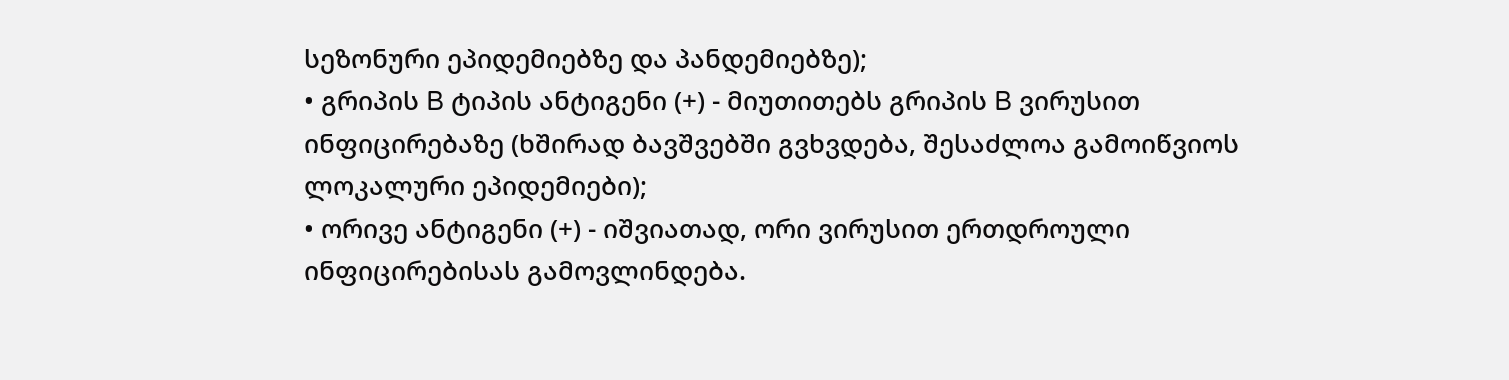სეზონური ეპიდემიებზე და პანდემიებზე);
• გრიპის B ტიპის ანტიგენი (+) - მიუთითებს გრიპის B ვირუსით ინფიცირებაზე (ხშირად ბავშვებში გვხვდება, შესაძლოა გამოიწვიოს ლოკალური ეპიდემიები);
• ორივე ანტიგენი (+) - იშვიათად, ორი ვირუსით ერთდროული ინფიცირებისას გამოვლინდება.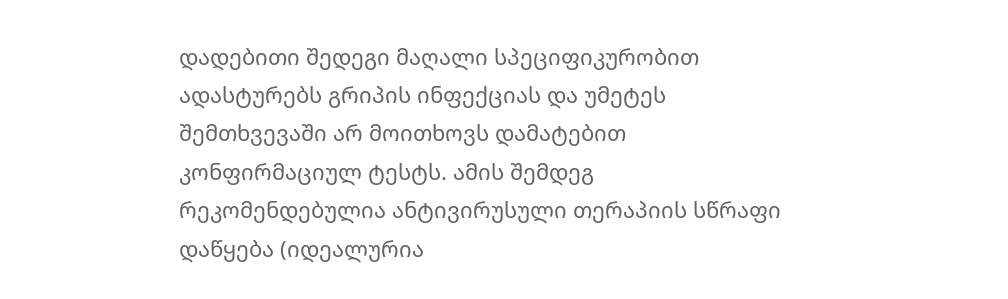დადებითი შედეგი მაღალი სპეციფიკურობით ადასტურებს გრიპის ინფექციას და უმეტეს შემთხვევაში არ მოითხოვს დამატებით კონფირმაციულ ტესტს. ამის შემდეგ რეკომენდებულია ანტივირუსული თერაპიის სწრაფი დაწყება (იდეალურია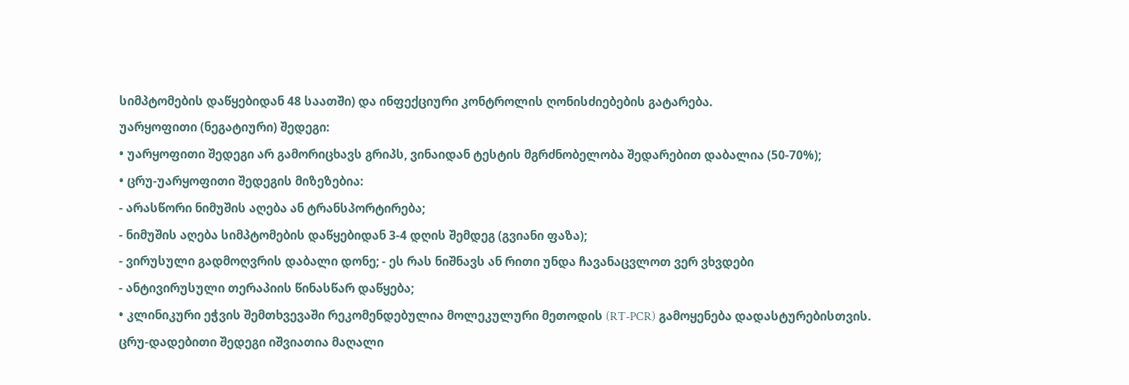სიმპტომების დაწყებიდან 48 საათში) და ინფექციური კონტროლის ღონისძიებების გატარება.
უარყოფითი (ნეგატიური) შედეგი:
• უარყოფითი შედეგი არ გამორიცხავს გრიპს, ვინაიდან ტესტის მგრძნობელობა შედარებით დაბალია (50-70%);
• ცრუ-უარყოფითი შედეგის მიზეზებია:
- არასწორი ნიმუშის აღება ან ტრანსპორტირება;
- ნიმუშის აღება სიმპტომების დაწყებიდან 3-4 დღის შემდეგ (გვიანი ფაზა);
- ვირუსული გადმოღვრის დაბალი დონე; - ეს რას ნიშნავს ან რითი უნდა ჩავანაცვლოთ ვერ ვხვდები
- ანტივირუსული თერაპიის წინასწარ დაწყება;
• კლინიკური ეჭვის შემთხვევაში რეკომენდებულია მოლეკულური მეთოდის (RT-PCR) გამოყენება დადასტურებისთვის.
ცრუ-დადებითი შედეგი იშვიათია მაღალი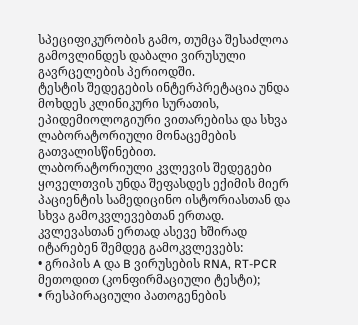სპეციფიკურობის გამო, თუმცა შესაძლოა გამოვლინდეს დაბალი ვირუსული გავრცელების პერიოდში.
ტესტის შედეგების ინტერპრეტაცია უნდა მოხდეს კლინიკური სურათის, ეპიდემიოლოგიური ვითარებისა და სხვა ლაბორატორიული მონაცემების გათვალისწინებით.
ლაბორატორიული კვლევის შედეგები ყოველთვის უნდა შეფასდეს ექიმის მიერ პაციენტის სამედიცინო ისტორიასთან და სხვა გამოკვლევებთან ერთად.
კვლევასთან ერთად ასევე ხშირად იტარებენ შემდეგ გამოკვლევებს:
• გრიპის A და B ვირუსების RNA, RT-PCR მეთოდით (კონფირმაციული ტესტი);
• რესპირაციული პათოგენების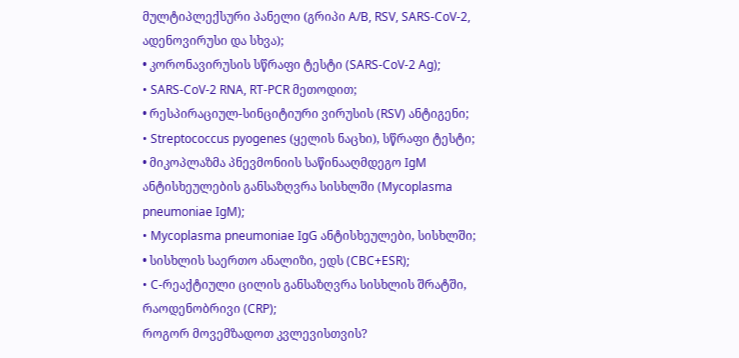მულტიპლექსური პანელი (გრიპი A/B, RSV, SARS-CoV-2, ადენოვირუსი და სხვა);
• კორონავირუსის სწრაფი ტესტი (SARS-CoV-2 Ag);
• SARS-CoV-2 RNA, RT-PCR მეთოდით;
• რესპირაციულ-სინციტიური ვირუსის (RSV) ანტიგენი;
• Streptococcus pyogenes (ყელის ნაცხი), სწრაფი ტესტი;
• მიკოპლაზმა პნევმონიის საწინააღმდეგო IgM ანტისხეულების განსაზღვრა სისხლში (Mycoplasma pneumoniae IgM);
• Mycoplasma pneumoniae IgG ანტისხეულები, სისხლში;
• სისხლის საერთო ანალიზი, ედს (CBC+ESR);
• C-რეაქტიული ცილის განსაზღვრა სისხლის შრატში, რაოდენობრივი (CRP);
როგორ მოვემზადოთ კვლევისთვის?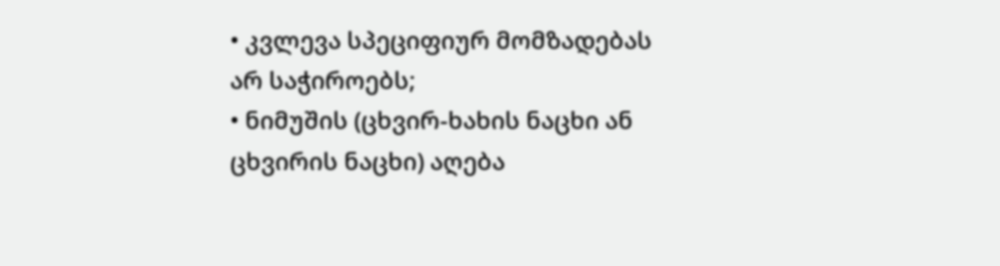• კვლევა სპეციფიურ მომზადებას არ საჭიროებს;
• ნიმუშის (ცხვირ-ხახის ნაცხი ან ცხვირის ნაცხი) აღება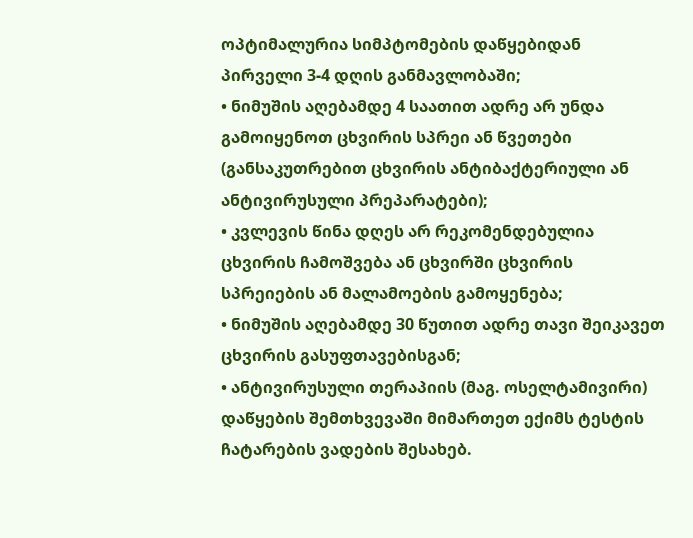ოპტიმალურია სიმპტომების დაწყებიდან პირველი 3-4 დღის განმავლობაში;
• ნიმუშის აღებამდე 4 საათით ადრე არ უნდა გამოიყენოთ ცხვირის სპრეი ან წვეთები (განსაკუთრებით ცხვირის ანტიბაქტერიული ან ანტივირუსული პრეპარატები);
• კვლევის წინა დღეს არ რეკომენდებულია ცხვირის ჩამოშვება ან ცხვირში ცხვირის სპრეიების ან მალამოების გამოყენება;
• ნიმუშის აღებამდე 30 წუთით ადრე თავი შეიკავეთ ცხვირის გასუფთავებისგან;
• ანტივირუსული თერაპიის (მაგ. ოსელტამივირი) დაწყების შემთხვევაში მიმართეთ ექიმს ტესტის ჩატარების ვადების შესახებ.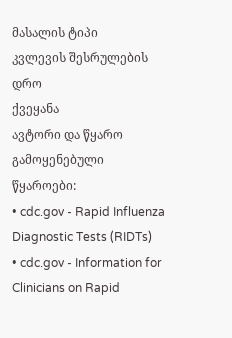მასალის ტიპი
კვლევის შესრულების დრო
ქვეყანა
ავტორი და წყარო
გამოყენებული წყაროები:
• cdc.gov - Rapid Influenza Diagnostic Tests (RIDTs)
• cdc.gov - Information for Clinicians on Rapid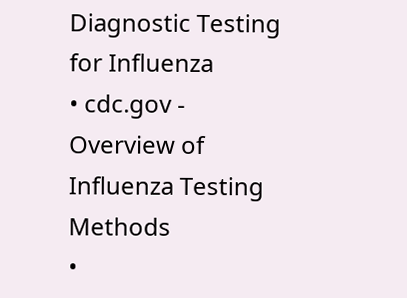Diagnostic Testing for Influenza
• cdc.gov - Overview of Influenza Testing Methods
•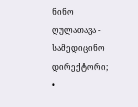ნინო ღულათავა - სამედიცინო დირექტორი;
•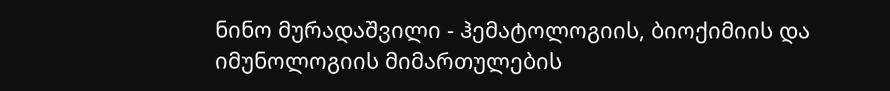ნინო მურადაშვილი - ჰემატოლოგიის, ბიოქიმიის და იმუნოლოგიის მიმართულების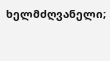ხელმძღვანელი;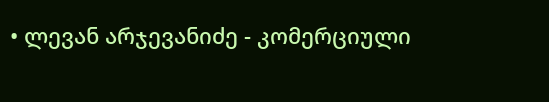• ლევან არჯევანიძე - კომერციული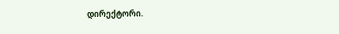დირექტორი.